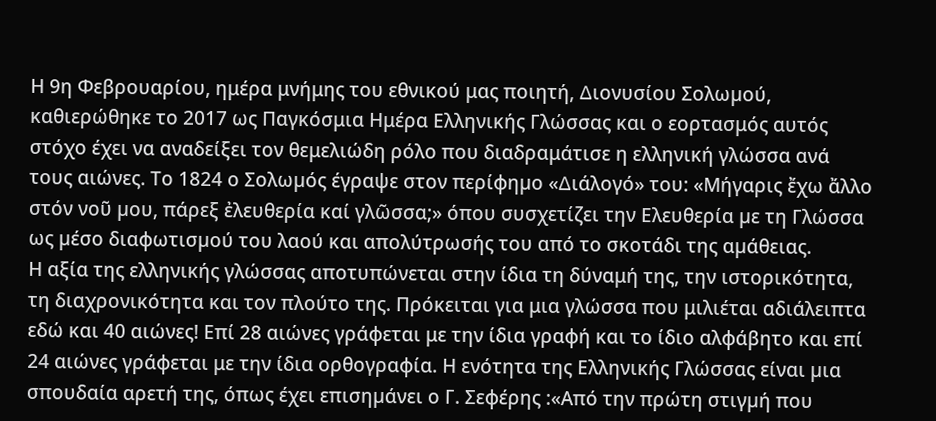Η 9η Φεβρουαρίου, ημέρα μνήμης του εθνικού μας ποιητή, ∆ιονυσίου Σολωµού, καθιερώθηκε το 2017 ως Παγκόσμια Ημέρα Ελληνικής Γλώσσας και ο εορτασμός αυτός στόχο έχει να αναδείξει τον θεμελιώδη ρόλο που διαδραμάτισε η ελληνική γλώσσα ανά τους αιώνες. Το 1824 ο Σολωµός έγραψε στον περίφηµο «∆ιάλογό» του: «Μήγαρις ἔχω ἄλλο στόν νοῦ µου, πάρεξ ἐλευθερία καί γλῶσσα;» όπου συσχετίζει την Ελευθερία µε τη Γλώσσα ως µέσο διαφωτισµού του λαού και απολύτρωσής του από το σκοτάδι της αµάθειας.
Η αξία της ελληνικής γλώσσας αποτυπώνεται στην ίδια τη δύναμή της, την ιστορικότητα, τη διαχρονικότητα και τον πλούτο της. Πρόκειται για μια γλώσσα που μιλιέται αδιάλειπτα εδώ και 40 αιώνες! Επί 28 αιώνες γράφεται με την ίδια γραφή και το ίδιο αλφάβητο και επί 24 αιώνες γράφεται με την ίδια ορθογραφία. Η ενότητα της Ελληνικής Γλώσσας είναι µια σπουδαία αρετή της, όπως έχει επισηµάνει ο Γ. Σεφέρης :«Από την πρώτη στιγµή που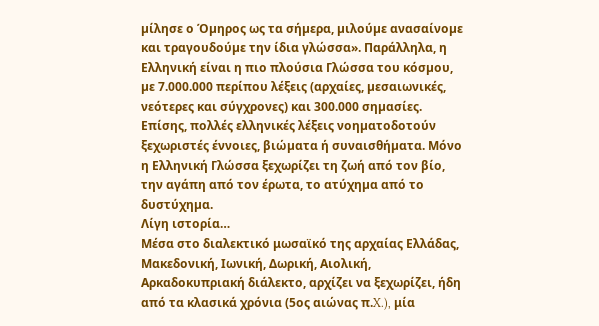µίλησε ο Όµηρος ως τα σήµερα, µιλούµε ανασαίνοµε και τραγουδούµε την ίδια γλώσσα». Παράλληλα, η Ελληνική είναι η πιο πλούσια Γλώσσα του κόσµου, µε 7.000.000 περίπου λέξεις (αρχαίες, µεσαιωνικές, νεότερες και σύγχρονες) και 300.000 σηµασίες. Επίσης, πολλές ελληνικές λέξεις νοηµατοδοτούν ξεχωριστές έννοιες, βιώµατα ή συναισθήµατα. Μόνο η Ελληνική Γλώσσα ξεχωρίζει τη ζωή από τον βίο, την αγάπη από τον έρωτα, το ατύχηµα από το δυστύχηµα.
Λίγη ιστορία…
Mέσα στο διαλεκτικό μωσαϊκό της αρχαίας Ελλάδας, Μακεδονική, Ιωνική, Δωρική, Αιολική, Αρκαδοκυπριακή διάλεκτο, αρχίζει να ξεχωρίζει, ήδη από τα κλασικά χρόνια (5ος αιώνας π.X.), μία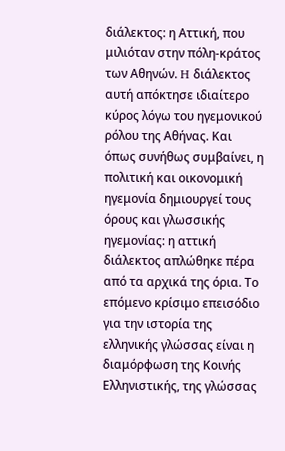διάλεκτος: η Αττική, που μιλιόταν στην πόλη-κράτος των Aθηνών. H διάλεκτος αυτή απόκτησε ιδιαίτερο κύρος λόγω του ηγεμονικού ρόλου της Αθήνας. Kαι όπως συνήθως συμβαίνει, η πολιτική και οικονομική ηγεμονία δημιουργεί τους όρους και γλωσσικής ηγεμονίας: η αττική διάλεκτος απλώθηκε πέρα από τα αρχικά της όρια. Το επόμενο κρίσιμο επεισόδιο για την ιστορία της ελληνικής γλώσσας είναι η διαμόρφωση της Κοινής Ελληνιστικής, της γλώσσας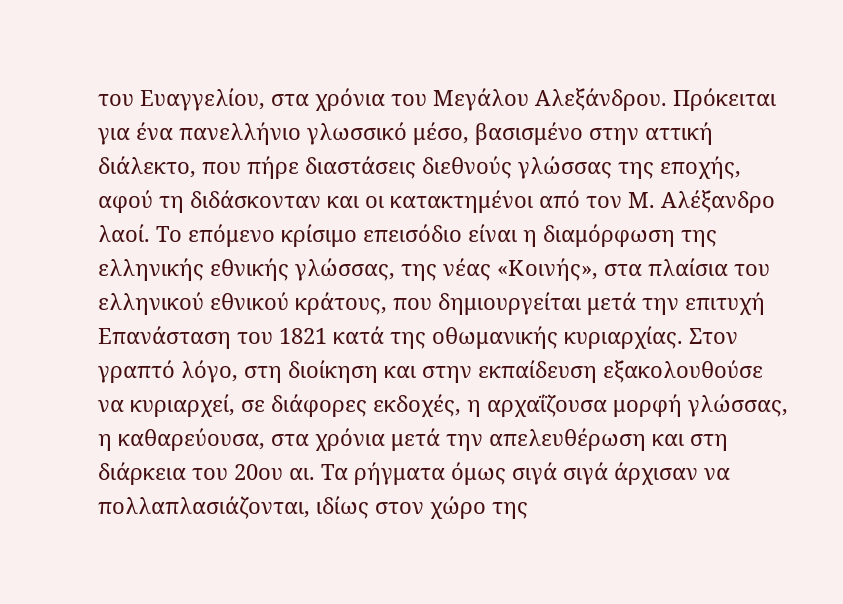του Ευαγγελίου, στα χρόνια του Μεγάλου Αλεξάνδρου. Πρόκειται για ένα πανελλήνιο γλωσσικό μέσο, βασισμένο στην αττική διάλεκτο, που πήρε διαστάσεις διεθνούς γλώσσας της εποχής, αφού τη διδάσκονταν και οι κατακτημένοι από τον Μ. Αλέξανδρο λαοί. Το επόμενο κρίσιμο επεισόδιο είναι η διαμόρφωση της ελληνικής εθνικής γλώσσας, της νέας «Κοινής», στα πλαίσια του ελληνικού εθνικού κράτους, που δημιουργείται μετά την επιτυχή Eπανάσταση του 1821 κατά της οθωμανικής κυριαρχίας. Στον γραπτό λόγο, στη διοίκηση και στην εκπαίδευση εξακολουθούσε να κυριαρχεί, σε διάφορες εκδοχές, η αρχαΐζουσα μορφή γλώσσας, η καθαρεύουσα, στα χρόνια μετά την απελευθέρωση και στη διάρκεια του 20ου αι. Tα ρήγματα όμως σιγά σιγά άρχισαν να πολλαπλασιάζονται, ιδίως στον χώρο της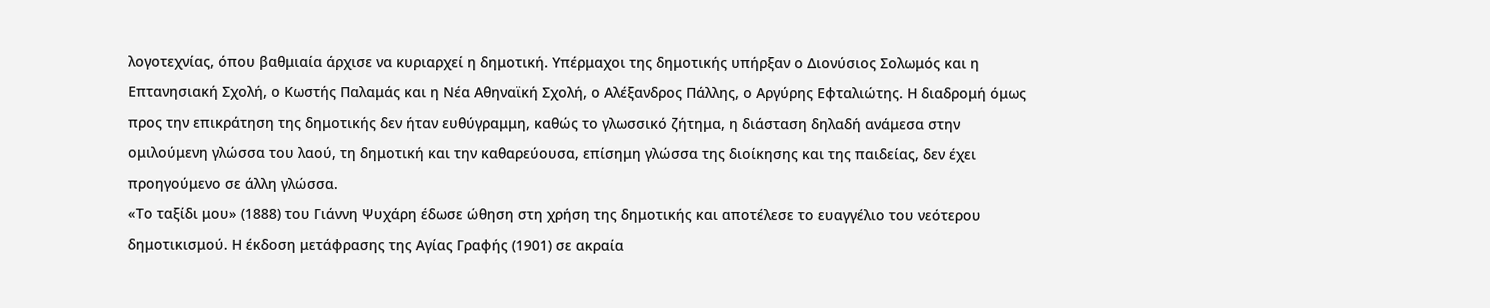λογοτεχνίας, όπου βαθμιαία άρχισε να κυριαρχεί η δημοτική. Υπέρμαχοι της δημοτικής υπήρξαν ο Διονύσιος Σολωμός και η Επτανησιακή Σχολή, ο Κωστής Παλαμάς και η Νέα Αθηναϊκή Σχολή, ο Αλέξανδρος Πάλλης, ο Αργύρης Εφταλιώτης. Η διαδρομή όμως προς την επικράτηση της δημοτικής δεν ήταν ευθύγραμμη, καθώς το γλωσσικό ζήτημα, η διάσταση δηλαδή ανάμεσα στην ομιλούμενη γλώσσα του λαού, τη δημοτική και την καθαρεύουσα, επίσημη γλώσσα της διοίκησης και της παιδείας, δεν έχει προηγούμενο σε άλλη γλώσσα.
«Το ταξίδι μου» (1888) του Γιάννη Ψυχάρη έδωσε ώθηση στη χρήση της δημοτικής και αποτέλεσε το ευαγγέλιο του νεότερου δημοτικισμού. Η έκδοση μετάφρασης της Αγίας Γραφής (1901) σε ακραία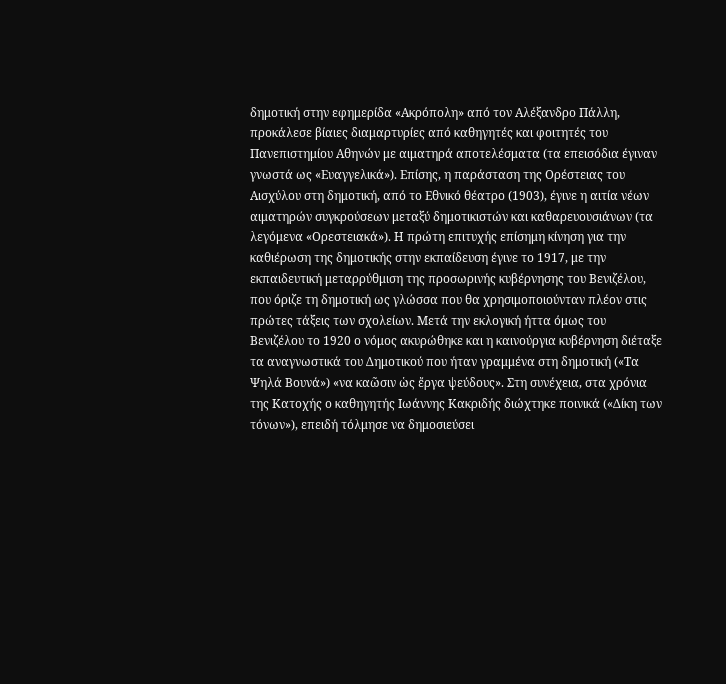δημοτική στην εφημερίδα «Ακρόπολη» από τον Αλέξανδρο Πάλλη, προκάλεσε βίαιες διαμαρτυρίες από καθηγητές και φοιτητές του Πανεπιστημίου Αθηνών με αιματηρά αποτελέσματα (τα επεισόδια έγιναν γνωστά ως «Ευαγγελικά»). Επίσης, η παράσταση της Ορέστειας του Αισχύλου στη δημοτική, από το Εθνικό θέατρο (1903), έγινε η αιτία νέων αιματηρών συγκρούσεων μεταξύ δημοτικιστών και καθαρευουσιάνων (τα λεγόμενα «Ορεστειακά»). Η πρώτη επιτυχής επίσημη κίνηση για την καθιέρωση της δημοτικής στην εκπαίδευση έγινε το 1917, με την εκπαιδευτική μεταρρύθμιση της προσωρινής κυβέρνησης του Βενιζέλου, που όριζε τη δημοτική ως γλώσσα που θα χρησιμοποιούνταν πλέον στις πρώτες τάξεις των σχολείων. Μετά την εκλογική ήττα όμως του Βενιζέλου το 1920 ο νόμος ακυρώθηκε και η καινούργια κυβέρνηση διέταξε τα αναγνωστικά του Δημοτικού που ήταν γραμμένα στη δημοτική («Τα Ψηλά Βουνά») «να καῶσιν ὡς ἔργα ψεύδους». Στη συνέχεια, στα χρόνια της Κατοχής ο καθηγητής Ιωάννης Κακριδής διώχτηκε ποινικά («Δίκη των τόνων»), επειδή τόλμησε να δημοσιεύσει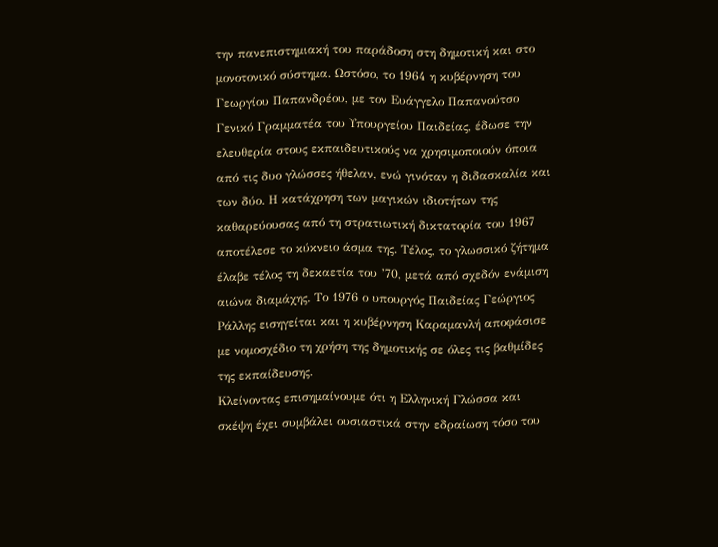την πανεπιστημιακή του παράδοση στη δημοτική και στο μονοτονικό σύστημα. Ωστόσο, το 1964 η κυβέρνηση του Γεωργίου Παπανδρέου, με τον Ευάγγελο Παπανούτσο Γενικό Γραμματέα του Υπουργείου Παιδείας, έδωσε την ελευθερία στους εκπαιδευτικούς να χρησιμοποιούν όποια από τις δυο γλώσσες ήθελαν, ενώ γινόταν η διδασκαλία και των δύο. Η κατάχρηση των μαγικών ιδιοτήτων της καθαρεύουσας από τη στρατιωτική δικτατορία του 1967 αποτέλεσε το κύκνειο άσμα της. Τέλος, το γλωσσικό ζήτημα έλαβε τέλος τη δεκαετία του ’70, μετά από σχεδόν ενάμιση αιώνα διαμάχης. Το 1976 ο υπουργός Παιδείας Γεώργιος Ράλλης εισηγείται και η κυβέρνηση Καραμανλή αποφάσισε με νομοσχέδιο τη χρήση της δημοτικής σε όλες τις βαθμίδες της εκπαίδευσης.
Κλείνοντας επισημαίνουμε ότι η Ελληνική Γλώσσα και σκέψη έχει συµβάλει ουσιαστικά στην εδραίωση τόσο του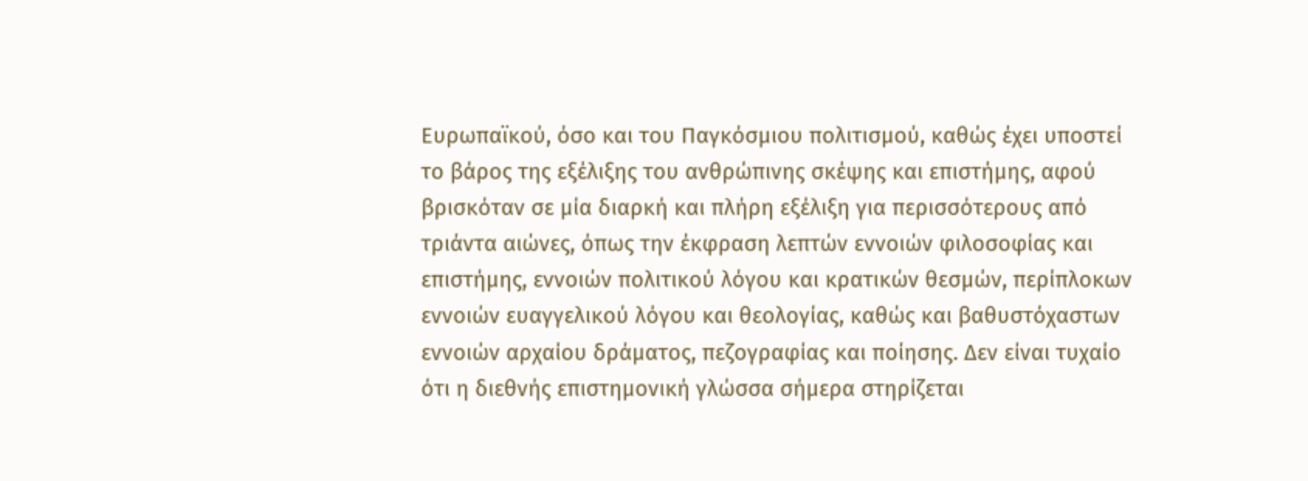Ευρωπαϊκού, όσο και του Παγκόσµιου πολιτισµού, καθώς έχει υποστεί το βάρος της εξέλιξης του ανθρώπινης σκέψης και επιστήμης, αφού βρισκόταν σε μία διαρκή και πλήρη εξέλιξη για περισσότερους από τριάντα αιώνες, όπως την έκφραση λεπτών εννοιών φιλοσοφίας και επιστήμης, εννοιών πολιτικού λόγου και κρατικών θεσμών, περίπλοκων εννοιών ευαγγελικού λόγου και θεολογίας, καθώς και βαθυστόχαστων εννοιών αρχαίου δράματος, πεζογραφίας και ποίησης. Δεν είναι τυχαίο ότι η διεθνής επιστημονική γλώσσα σήμερα στηρίζεται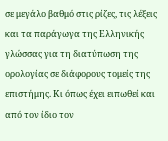σε μεγάλο βαθμό στις ρίζες, τις λέξεις και τα παράγωγα της Ελληνικής γλώσσας για τη διατύπωση της ορολογίας σε διάφορους τομείς της επιστήμης. Κι όπως έχει ειπωθεί και από τον ίδιο τον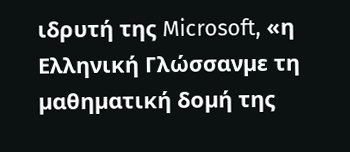ιδρυτή της Microsoft, «η Ελληνική Γλώσσανµε τη µαθηµατική δοµή της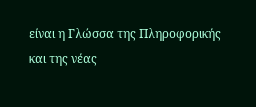είναι η Γλώσσα της Πληροφορικής και της νέας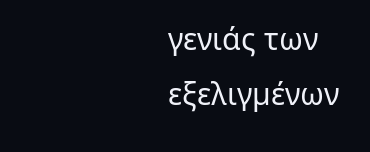γενιάς των εξελιγµένων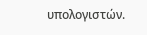υπολογιστών.